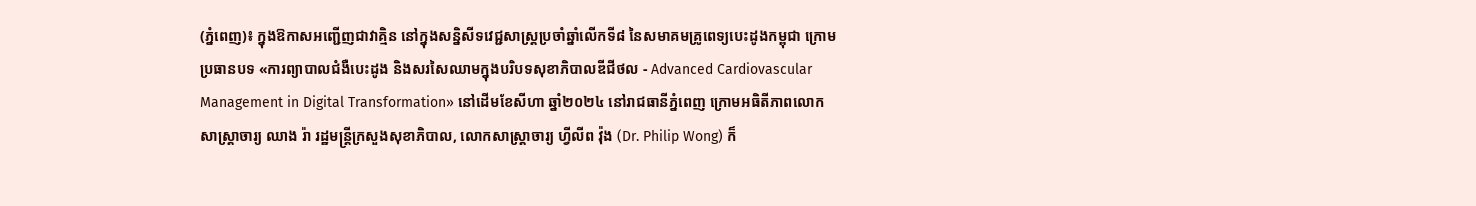(ភ្នំពេញ)៖ ក្នុងឱកាសអញ្ជើញជាវាគ្មិន នៅក្នុងសន្និសីទវេជ្ជសាស្ត្រប្រចាំឆ្នាំលើកទី៨ នៃសមាគមគ្រូពេទ្យបេះដូងកម្ពុជា ក្រោមប្រធានបទ «ការព្យាបាលជំងឺបេះដូង និងសរសៃឈាមក្នុងបរិបទសុខាភិបាលឌីជីថល - Advanced Cardiovascular Management in Digital Transformation» នៅដើមខែសីហា ឆ្នាំ២០២៤ នៅរាជធានីភ្នំពេញ ក្រោមអធិតីភាពលោកសាស្ដ្រាចារ្យ ឈាង រ៉ា រដ្ឋមន្ដ្រីក្រសួងសុខាភិបាល, លោកសាស្ត្រាចារ្យ ហ្វីលីព វ៉ុង (Dr. Philip Wong) ក៏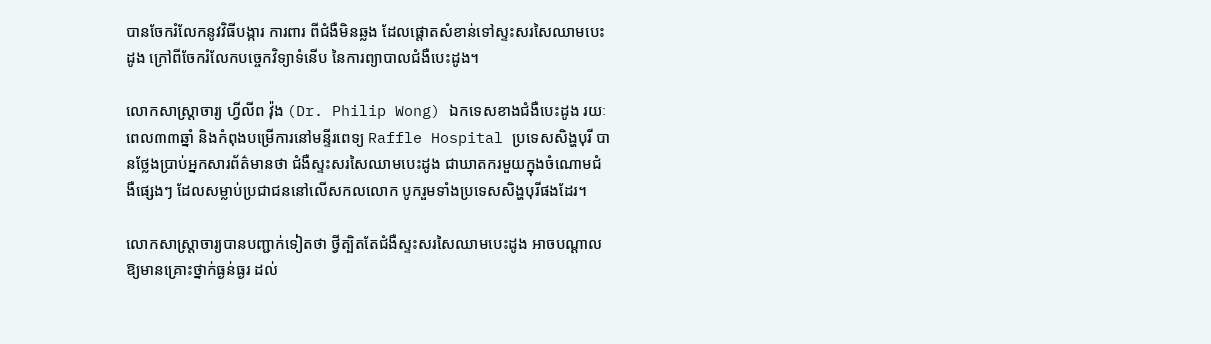បានចែករំលែកនូវវិធីបង្ការ ការពារ ពីជំងឺមិនឆ្លង ដែលផ្ដោតសំខាន់ទៅស្ទះសរសៃឈាមបេះដូង ក្រៅពីចែករំលែកបច្ចេកវិទ្យាទំនើប នៃការព្យាបាលជំងឺបេះដូង។

លោកសាស្ត្រាចារ្យ ហ្វីលីព វ៉ុង (Dr. Philip Wong) ឯកទេសខាងជំងឺបេះដូង រយៈពេល៣៣ឆ្នាំ និងកំពុងបម្រើការនៅមន្ទីរពេទ្យ Raffle Hospital ប្រទេសសិង្ហបុរី បានថ្លែងប្រាប់អ្នកសារព័ត៌មានថា ជំងឺស្ទះសរសៃឈាមបេះដូង ជាឃាតករមួយក្នុងចំណោមជំងឺផ្សេងៗ ដែលសម្លាប់ប្រជាជននៅលើសកលលោក បូករួមទាំងប្រទេសសិង្ហបុរីផងដែរ។

លោកសាស្ដ្រាចារ្យបានបញ្ជាក់ទៀតថា ថ្វីត្បិតតែជំងឺស្ទះសរសៃឈាមបេះដូង អាចបណ្ដាលឱ្យមានគ្រោះថ្នាក់ធ្ងន់ធ្ងរ ដល់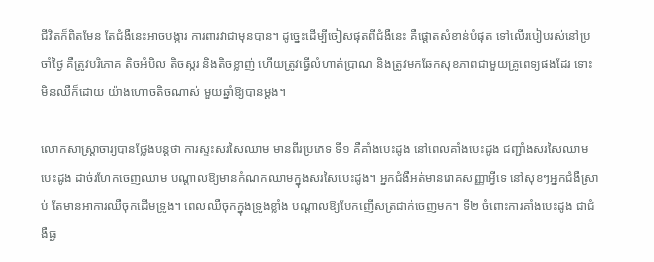ជីវិតក៏ពិតមែន តែជំងឺនេះអាចបង្ការ ការពារវាជាមុនបាន។ ដូច្នេះដើម្បីចៀសផុតពីជំងឺនេះ គឺផ្ដោតសំខាន់បំផុត ទៅលើរបៀបរស់នៅប្រចាំថ្ងៃ គឺត្រូវបរិភោគ តិចអំបិល តិចស្ករ និងតិចខ្លាញ់ ហើយត្រូវធ្វើលំហាត់ប្រាណ និងត្រូវមកឆែកសុខភាពជាមួយគ្រូពេទ្យផងដែរ ទោះមិនឈឺក៏ដោយ យ៉ាងហោចតិចណាស់ មួយឆ្នាំឱ្យបានម្ដង។

លោកសាស្ដ្រាចារ្យបានថ្លែងបន្ដថា ការស្ទះសរសៃឈាម មានពីរប្រភេទ ទី១ គឺគាំងបេះដូង នៅពេលគាំងបេះដូង ជញ្ជាំងសរសៃឈាមបេះដូង ដាច់រហែកចេញឈាម បណ្តាលឱ្យមានកំណកឈាមក្នុងសរសៃបេះដូង។ អ្នកជំងឺអត់មានរោគសញ្ញាអ្វីទេ នៅសុខៗអ្នកជំងឺស្រាប់ តែមានអាការឈឺចុកដើមទ្រូង។ ពេលឈឺចុកក្នុងទ្រូងខ្លាំង បណ្តាលឱ្យបែកញើសត្រជាក់ចេញមក។ ទី២ ចំពោះការគាំងបេះដូង ជាជំងឺធ្ង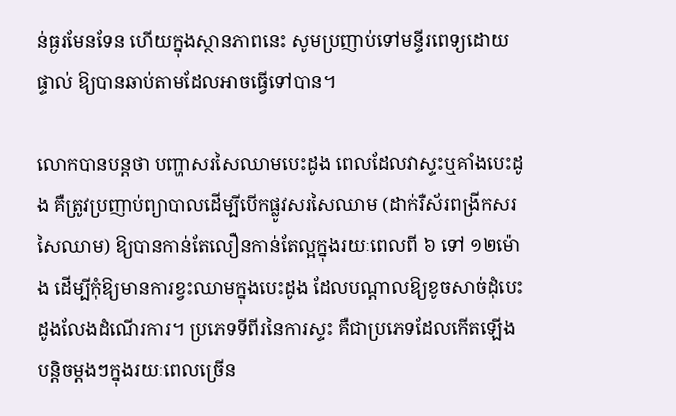ន់ធ្ងរមែនទែន ហើយក្នុងស្ថានភាពនេះ សូមប្រញាប់ទៅមន្ទីរពេទ្យដោយផ្ទាល់ ឱ្យបានឆាប់តាមដែលអាចធ្វើទៅបាន។

លោកបានបន្ដថា បញ្ហាសរសៃឈាមបេះដូង ពេលដែលវាស្ទះឬគាំងបេះដូង គឺត្រូវប្រញាប់ព្យាបាលដើម្បីបើកផ្លូវសរសៃឈាម (ដាក់រឺស័រពង្រីកសរសៃឈាម) ឱ្យបានកាន់តែលឿនកាន់តែល្អក្នុងរយៈពេលពី ៦ ទៅ ១២ម៉ោង ដើម្បីកុំឱ្យមានការខ្វះឈាមក្នុងបេះដូង ដែលបណ្តាលឱ្យខូចសាច់ដុំបេះដូងលែងដំណើរការ។ ប្រភេទទីពីរនៃការស្ទះ គឺជាប្រភេទដែលកើតឡើងបន្តិចម្តងៗក្នុងរយៈពេលច្រើន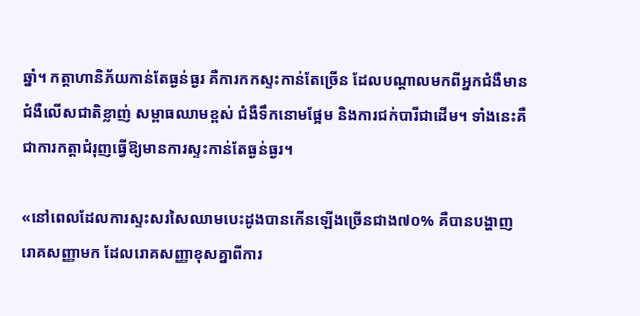ឆ្នាំ។ កត្តាហានិភ័យកាន់តែធ្ងន់ធ្ងរ គឺការកកស្ទះកាន់តែច្រើន ដែលបណ្តាលមកពីអ្នកជំងឺមានជំងឺលើសជាតិខ្លាញ់ សម្ពាធឈាមខ្ពស់ ជំងឺទឹកនោមផ្អែម និងការជក់បារីជាដើម។ ទាំងនេះគឺជាការកត្ដាជំរុញធ្វើឱ្យមានការស្ទះកាន់តែធ្ងន់ធ្ងរ។

«នៅពេលដែលការស្ទះសរសៃឈាមបេះដូងបានកើនឡើងច្រើនជាង៧០% គឺបានបង្ហាញរោគសញ្ញាមក ដែលរោគសញ្ញាខុសគ្នាពីការ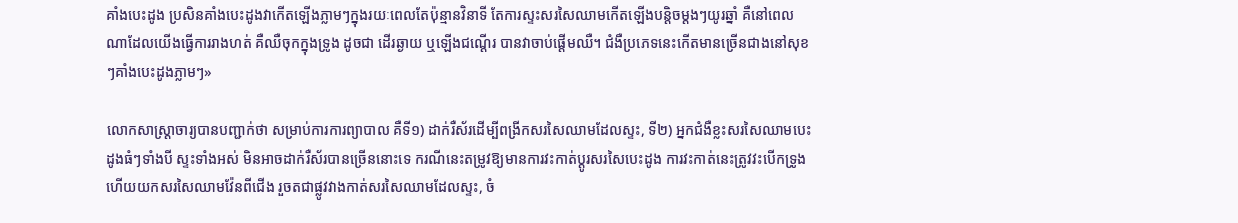គាំងបេះដូង ប្រសិនគាំងបេះដូងវាកើតឡើងភ្លាមៗក្នុងរយៈពេលតែប៉ុន្មានវិនាទី តែការស្ទះសរសៃឈាមកើតឡើងបន្តិចម្តងៗយូរឆ្នាំ គឺនៅពេលណាដែលយើងធ្វើការរាងហត់ គឺឈឺចុកក្នុងទ្រូង ដូចជា ដើរឆ្ងាយ ឬឡើងជណ្តើរ បានវាចាប់ផ្តើមឈឺ។ ជំងឺប្រភេទនេះកើតមានច្រើនជាងនៅសុខៗគាំងបេះដូងភ្លាមៗ»

លោកសាស្ដ្រាចារ្យបានបញ្ជាក់ថា សម្រាប់ការការព្យាបាល គឺទី១) ដាក់រឺស័រដើម្បីពង្រីកសរសៃឈាមដែលស្ទះ, ទី២) អ្នកជំងឺខ្លះសរសៃឈាមបេះដូងធំៗទាំងបី ស្ទះទាំងអស់ មិនអាចដាក់រឺស័របានច្រើននោះទេ ករណីនេះតម្រូវឱ្យមានការវះកាត់ប្តូរសរសៃបេះដូង ការវះកាត់នេះត្រូវវះបើកទ្រូង ហើយយកសរសៃឈាមវ៉ែនពីជើង រួចតជាផ្លូវវាងកាត់សរសៃឈាមដែលស្ទះ, ចំ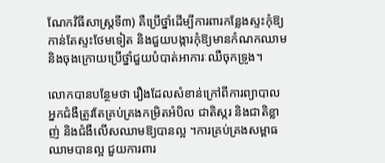ណែកវិធីសាស្ត្រទី៣) គឺប្រើថ្នាំដើម្បីការពារកន្លែងស្ទះកុំឱ្យកាន់តែស្ទះថែមទៀត និងជួយបង្ការកុំឱ្យមានកំណកឈាម និងចុងក្រោយប្រើថ្នាំជួយបំបាត់អាការៈឈឺចុកទ្រូង។

លោកបានបន្ថែមថា រឿងដែលសំខាន់ក្រៅពីការព្យាបាល អ្នកជំងឺត្រូវតែគ្រប់គ្រងកម្រិតអំបិល ជាតិស្ករ និងជាតិខ្លាញ់ និងជំងឺលើសឈាមឱ្យបានល្អ ។ការគ្រប់គ្រងសម្ពាធឈាមបានល្អ ជួយការពារ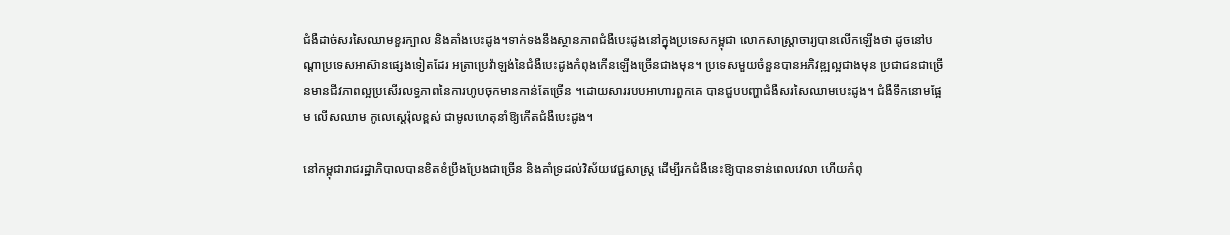ជំងឺដាច់សរសៃឈាមខួរក្បាល និងគាំងបេះដូង។ទាក់ទងនឹងស្ថានភាពជំងឺបេះដូងនៅក្នុងប្រទេសកម្ពុជា លោកសាស្ដ្រាចារ្យបានលើកឡើងថា ដូចនៅបណ្តាប្រទេសអាស៊ានផ្សេងទៀតដែរ អត្រាប្រេវ៉ាឡង់នៃជំងឺបេះដូងកំពុងកើនឡើងច្រើនជាងមុន។ ប្រទេសមួយចំនួនបានអភិវឌ្ឍល្អជាងមុន ប្រជាជនជាច្រើនមានជីវភាពល្អប្រសើរលទ្ធភាពនៃការហូបចុកមានកាន់តែច្រើន ។ដោយសាររបបអាហារពួកគេ បានជួបបញ្ហាជំងឺសរសៃឈាមបេះដូង។ ជំងឺទឹកនោមផ្អែម លើសឈាម កូលេស្តេរ៉ុលខ្ពស់ ជាមូលហេតុនាំឱ្យកើតជំងឺបេះដូង។

នៅកម្ពុជារាជរដ្ឋាភិបាលបានខិតខំប្រឹងប្រែងជាច្រើន និងគាំទ្រដល់វិស័យវេជ្ជសាស្ត្រ ដើម្បីរកជំងឺនេះឱ្យបានទាន់ពេលវេលា ហើយកំពុ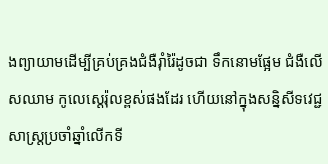ងព្យាយាមដើម្បីគ្រប់គ្រងជំងឺរ៉ាំរ៉ៃដូចជា ទឹកនោមផ្អែម ជំងឺលើសឈាម កូលេស្តេរ៉ុលខ្ពស់ផងដែរ ហើយនៅក្នុងសន្និសីទវេជ្ជសាស្ត្រប្រចាំឆ្នាំលើកទី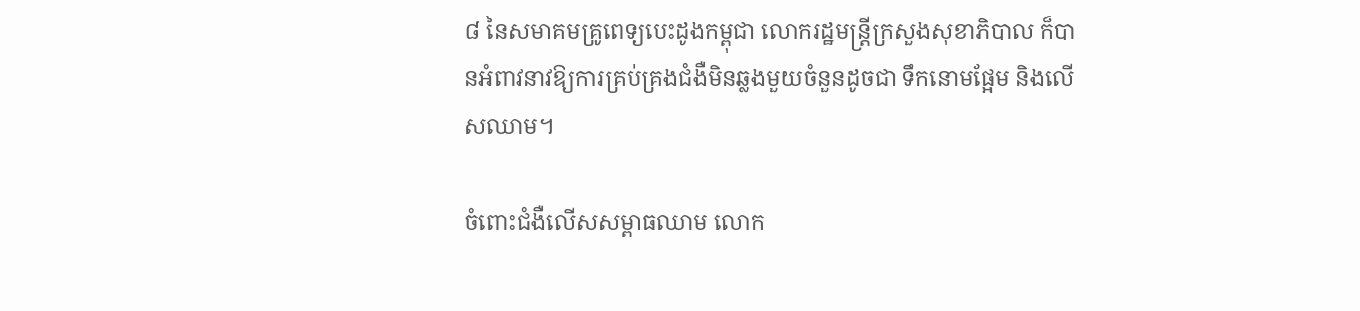៨ នៃសមាគមគ្រូពេទ្យបេះដូងកម្ពុជា លោករដ្ឋមន្ត្រីក្រសួងសុខាភិបាល ក៏បានអំពាវនាវឱ្យការគ្រប់គ្រងជំងឺមិនឆ្លងមួយចំនួនដូចជា ទឹកនោមផ្អែម និងលើសឈាម។

ចំពោះជំងឺលើសសម្ពាធឈាម លោក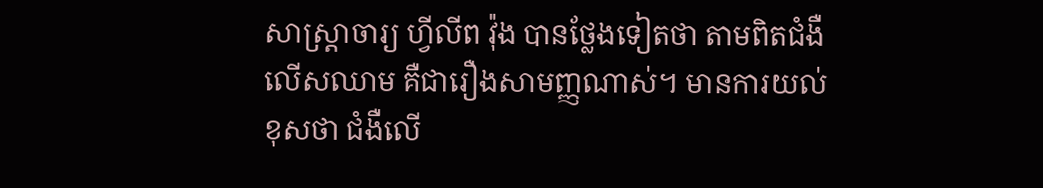សាស្ត្រាចារ្យ ហ្វីលីព វ៉ុង បានថ្លែងទៀតថា តាមពិតជំងឺលើសឈាម គឺជារឿងសាមញ្ញណាស់។ មានការយល់ខុសថា ជំងឺលើ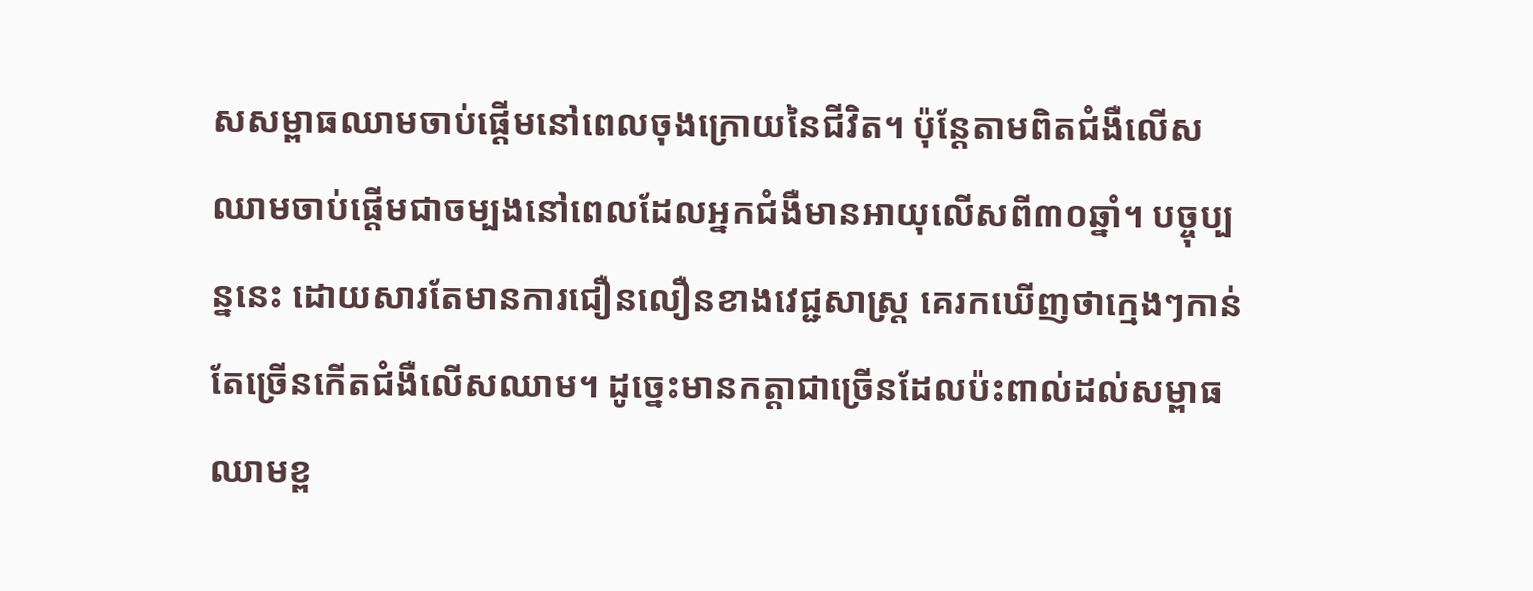សសម្ពាធឈាមចាប់ផ្ដើមនៅពេលចុងក្រោយនៃជីវិត។ ប៉ុន្តែតាមពិតជំងឺលើសឈាមចាប់ផ្តើមជាចម្បងនៅពេលដែលអ្នកជំងឺមានអាយុលើសពី៣០ឆ្នាំ។ បច្ចុប្បន្ននេះ ដោយសារតែមានការជឿនលឿនខាងវេជ្ជសាស្ត្រ គេរកឃើញថាក្មេងៗកាន់តែច្រើនកើតជំងឺលើសឈាម។ ដូច្នេះមានកត្តាជាច្រើនដែលប៉ះពាល់ដល់សម្ពាធឈាមខ្ព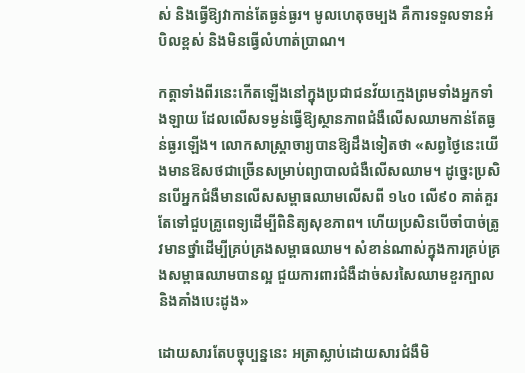ស់ និងធ្វើឱ្យវាកាន់តែធ្ងន់ធ្ងរ។ មូលហេតុចម្បង គឺការទទួលទានអំបិលខ្ពស់ និងមិនធ្វើលំហាត់ប្រាណ។

កត្តាទាំងពីរនេះកើតឡើងនៅក្នុងប្រជាជនវ័យក្មេងព្រមទាំងអ្នកទាំងឡាយ ដែលលើសទម្ងន់ធ្វើឱ្យស្ថានភាពជំងឺលើសឈាមកាន់តែធ្ងន់ធ្ងរឡើង។ លោកសាស្ដ្រាចារ្យបានឱ្យដឹងទៀតថា «សព្វថ្ងៃនេះយើងមានឱសថជាច្រើនសម្រាប់ព្យាបាលជំងឺលើសឈាម។ ដូច្នេះប្រសិនបើអ្នកជំងឺមានលើសសម្ពាធឈាមលើសពី ១៤០ លើ៩០ គាត់គួរតែទៅជួបគ្រូពេទ្យដើម្បីពិនិត្យសុខភាព។ ហើយប្រសិនបើចាំបាច់ត្រូវមានថ្នាំដើម្បីគ្រប់គ្រងសម្ពាធឈាម។ សំខាន់ណាស់ក្នុងការគ្រប់គ្រងសម្ពាធឈាមបានល្អ ជួយការពារជំងឺដាច់សរសៃឈាមខួរក្បាលនិងគាំងបេះដូង»

ដោយសារតែបច្ចុប្បន្ននេះ អត្រាស្លាប់ដោយសារជំងឺមិ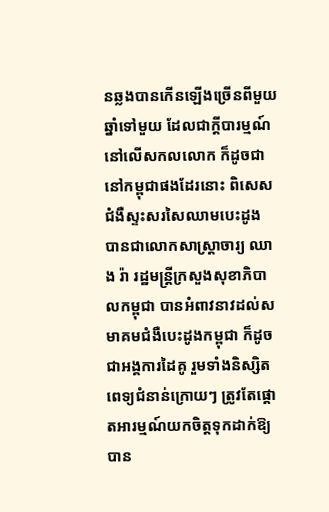នឆ្លងបានកើនឡើងច្រើនពីមួយឆ្នាំទៅមួយ ដែលជាក្ដីបារម្មណ៍នៅលើសកលលោក ក៏ដូចជានៅកម្ពុជាផងដែរនោះ ពិសេសជំងឺស្ទះសរសៃឈាមបេះដូង បានជាលោកសាស្ដ្រាចារ្យ ឈាង រ៉ា រដ្ឋមន្ដ្រីក្រសួងសុខាភិបាលកម្ពុជា បានអំពាវនាវដល់សមាគមជំងឺបេះដូងកម្ពុជា ក៏ដូចជាអង្គការដៃគូ រួមទាំងនិស្សិតពេទ្យជំនាន់ក្រោយៗ ត្រូវតែផ្ដោតអារម្មណ៍យកចិត្ដទុកដាក់ឱ្យបាន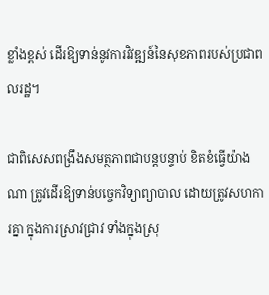ខ្លាំងខ្ពស់ ដើរឱ្យទាន់នូវការវិវឌ្ឍន៍នៃសុខភាពរបស់ប្រជាពលរដ្ឋ។

ជាពិសេសពង្រឹងសមត្ថភាពជាបន្ដបន្ទាប់ ខិតខំធ្វើយ៉ាងណា ត្រូវដើរឱ្យទាន់បច្ចេកវិទ្យាព្យាបាល ដោយត្រូវសហការគ្នា ក្នុងការស្រាវជ្រាវ ទាំងក្នុងស្រុ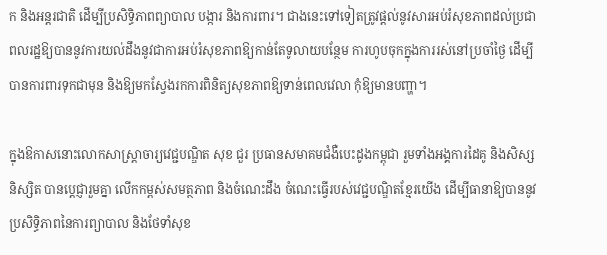ក និងអន្តរជាតិ ដើម្បីប្រសិទ្ធិភាពព្យាបាល បង្ការ និងការពារ។ ជាងនេះទៅទៀតត្រូវផ្ដល់នូវសារអប់រំសុខភាពដល់ប្រជាពលរដ្ឋឱ្យបាននូវការយល់ដឹងនូវជាការអប់រំសុខភាពឱ្យកាន់តែទូលាយបន្ថែម ការហូបចុកក្នុងការរស់នៅប្រចាំថ្ងៃ ដើម្បីបានការពារទុកជាមុន និងឱ្យមកស្វែងរកការពិនិត្យសុខភាពឱ្យទាន់ពេលវេលា កុំឱ្យមានបញ្ហា។

ក្នុងឱកាសនោះលោកសាស្ត្រាចារ្យវេជ្ជបណ្ឌិត សុខ ជួរ ប្រធានសមាគមជំងឺបេះដូងកម្ពុជា រួមទាំងអង្គការដៃគូ និងសិស្សនិស្សិត បានប្ដេជ្ញារួមគ្នា លើកកម្ពស់សមត្ថភាព និងចំណេះដឹង ចំណេះធ្វើរបស់វេជ្ជបណ្ឌិតខ្មែរយើង ដើម្បីធានាឱ្យបាននូវប្រសិទ្ធិភាពនៃការព្យាបាល និងថែទាំសុខ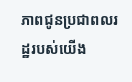ភាពជូនប្រជាពលរដ្ឋរបស់យើង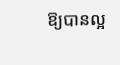ឱ្យបានល្អ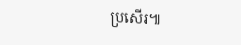ប្រសើរ៕